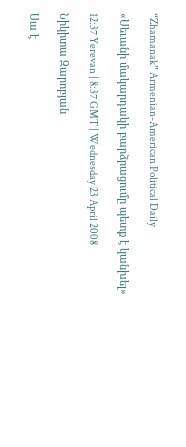“Zhamanak” Armenian-American Political Daily

«Սեւանի մակարդակի բարձրացումը պետք է կանխել»

12:37 Yerevan | 8:37 GMT | Wednesday 23 April 2008

Նիկիտա Զարոբյան

Սա է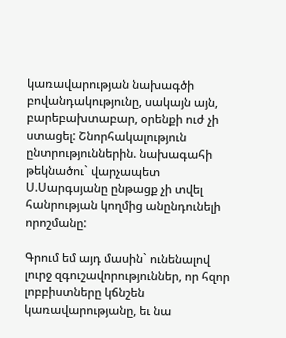կառավարության նախագծի բովանդակությունը, սակայն այն, բարեբախտաբար, օրենքի ուժ չի ստացել: Շնորհակալություն ընտրություններին. նախագահի թեկնածու` վարչապետ Ս.Սարգսյանը ընթացք չի տվել հանրության կողմից անընդունելի որոշմանը:

Գրում եմ այդ մասին` ունենալով լուրջ զգուշավորություններ, որ հզոր լոբբիստները կճնշեն կառավարությանը, եւ նա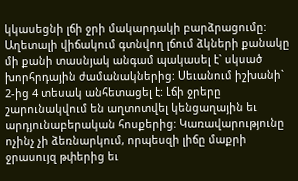կկասեցնի լճի ջրի մակարդակի բարձրացումը: Աղետալի վիճակում գտնվող լճում ձկների քանակը մի քանի տասնյակ անգամ պակասել է` սկսած խորհրդային ժամանակներից: Սեւանում իշխանի` 2-ից 4 տեսակ անհետացել է: Լճի ջրերը շարունակվում են աղտոտվել կենցաղային եւ արդյունաբերական հոսքերից: Կառավարությունը ոչինչ չի ձեռնարկում, որպեսզի լիճը մաքրի ջրասույզ թփերից եւ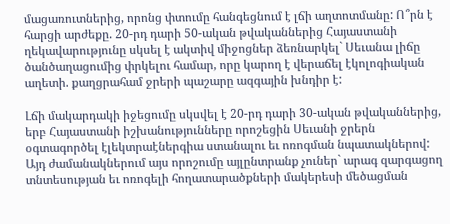մացառուտներից, որոնց փտումը հանգեցնում է լճի աղտոտմանը: Ո՞րն է հարցի արժեքը. 20-րդ դարի 50-ական թվականներից Հայաստանի ղեկավարությունը սկսել է ակտիվ միջոցներ ձեռնարկել` Սեւանա լիճը ծանծաղացումից փրկելու համար, որը կարող է վերաճել էկոլոգիական աղետի. քաղցրահամ ջրերի պաշարը ազգային խնդիր է:

Լճի մակարդակի իջեցումը սկսվել է 20-րդ դարի 30-ական թվականներից, երբ Հայաստանի իշխանությունները որոշեցին Սեւանի ջրերն օգտագործել էլեկտրաէներգիա ստանալու եւ ոռոգման նպատակներով: Այդ ժամանակներում այս որոշումը այլընտրանք չուներ` արագ զարգացող տնտեսության եւ ոռոգելի հողատարածքների մակերեսի մեծացման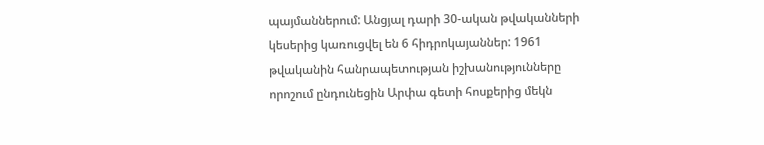պայմաններում: Անցյալ դարի 30-ական թվականների կեսերից կառուցվել են 6 հիդրոկայաններ: 1961 թվականին հանրապետության իշխանությունները որոշում ընդունեցին Արփա գետի հոսքերից մեկն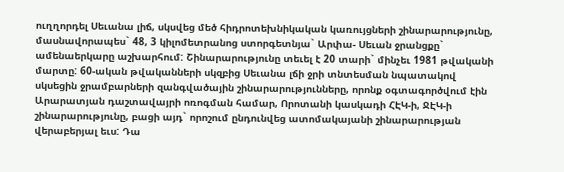ուղղորդել Սեւանա լիճ, սկսվեց մեծ հիդրոտեխնիկական կառույցների շինարարությունը, մասնավորապես` 48, 3 կիլոմետրանոց ստորգետնյա` Արփա- Սեւան ջրանցքը` ամենաերկարը աշխարհում: Շինարարությունը տեւել է 20 տարի` մինչեւ 1981 թվականի մարտը: 60-ական թվականների սկզբից Սեւանա լճի ջրի տնտեսման նպատակով սկսեցին ջրամբարների զանգվածային շինարարությունները, որոնք օգտագործվում էին Արարատյան դաշտավայրի ոռոգման համար, Որոտանի կասկադի ՀԷԿ-ի, ՋԷԿ-ի շինարարությունը, բացի այդ` որոշում ընդունվեց ատոմակայանի շինարարության վերաբերյալ եւս: Դա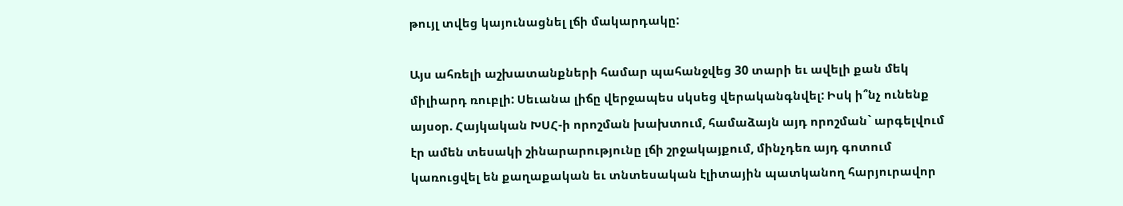թույլ տվեց կայունացնել լճի մակարդակը:

Այս ահռելի աշխատանքների համար պահանջվեց 30 տարի եւ ավելի քան մեկ միլիարդ ռուբլի: Սեւանա լիճը վերջապես սկսեց վերականգնվել: Իսկ ի՞նչ ունենք այսօր. Հայկական ԽՍՀ-ի որոշման խախտում, համաձայն այդ որոշման` արգելվում էր ամեն տեսակի շինարարությունը լճի շրջակայքում, մինչդեռ այդ գոտում կառուցվել են քաղաքական եւ տնտեսական էլիտային պատկանող հարյուրավոր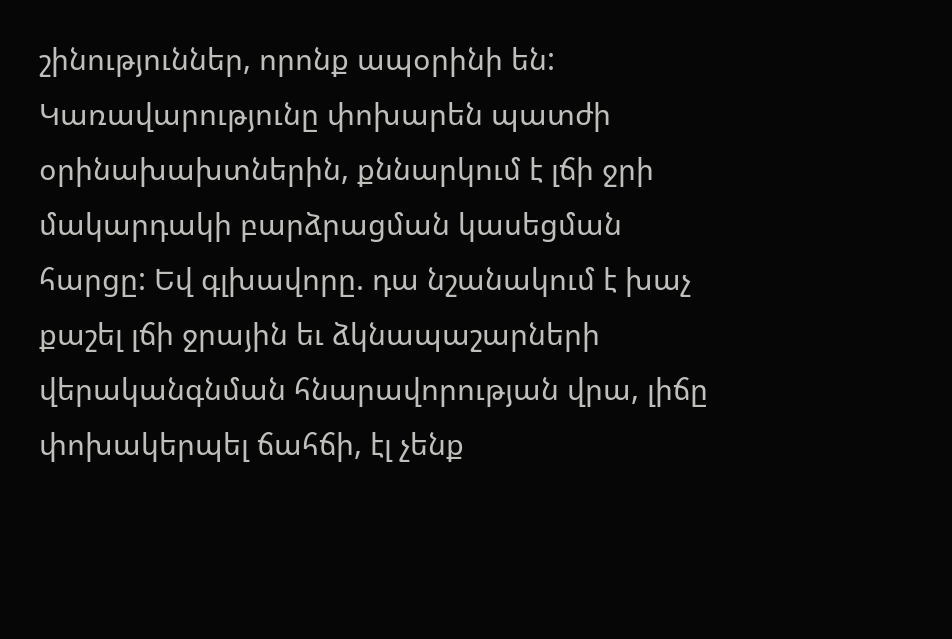շինություններ, որոնք ապօրինի են: Կառավարությունը փոխարեն պատժի օրինախախտներին, քննարկում է լճի ջրի մակարդակի բարձրացման կասեցման հարցը: Եվ գլխավորը. դա նշանակում է խաչ քաշել լճի ջրային եւ ձկնապաշարների վերականգնման հնարավորության վրա, լիճը փոխակերպել ճահճի, էլ չենք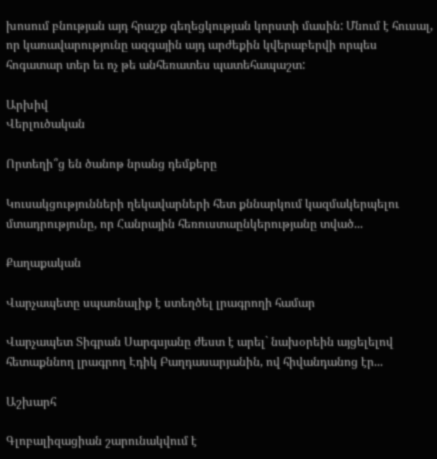խոսում բնության այդ հրաշք գեղեցկության կորստի մասին: Մնում է հուսալ, որ կառավարությունը ազգային այդ արժեքին կվերաբերվի որպես հոգատար տեր եւ ոչ թե անհեռատես պատեհապաշտ:

Արխիվ
Վերլուծական

Որտեղի՞ց են ծանոթ նրանց դեմքերը

Կուսակցությունների ղեկավարների հետ քննարկում կազմակերպելու մտադրությունը, որ Հանրային հեռուստաընկերությանը տված...

Քաղաքական

Վարչապետը սպառնալիք է ստեղծել լրագրողի համար

Վարչապետ Տիգրան Սարգսյանը ժեստ է արել` նախօրեին այցելելով հետաքննող լրագրող Էդիկ Բաղդասարյանին, ով հիվանդանոց էր...

Աշխարհ

Գլոբալիզացիան շարունակվում է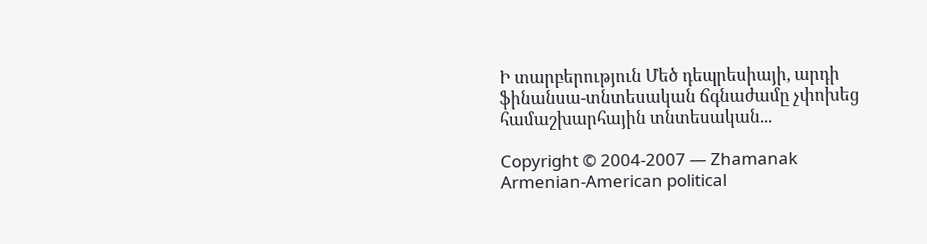Ի տարբերություն Մեծ դեպրեսիայի, արդի ֆինանսա-տնտեսական ճգնաժամը չփոխեց համաշխարհային տնտեսական...

Copyright © 2004-2007 — Zhamanak Armenian-American political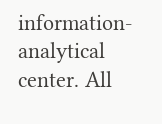information-analytical center. All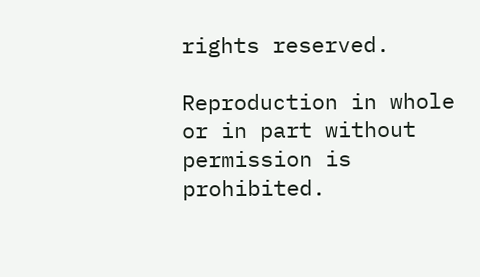rights reserved.

Reproduction in whole or in part without permission is prohibited.